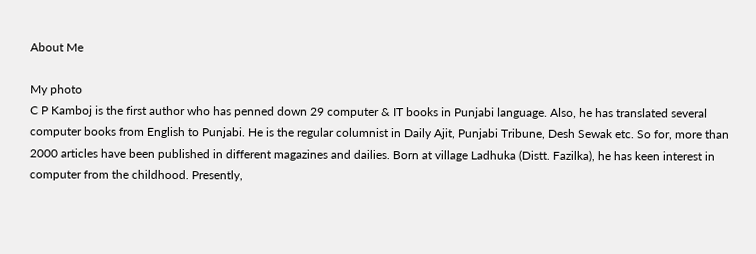About Me

My photo
C P Kamboj is the first author who has penned down 29 computer & IT books in Punjabi language. Also, he has translated several computer books from English to Punjabi. He is the regular columnist in Daily Ajit, Punjabi Tribune, Desh Sewak etc. So for, more than 2000 articles have been published in different magazines and dailies. Born at village Ladhuka (Distt. Fazilka), he has keen interest in computer from the childhood. Presently,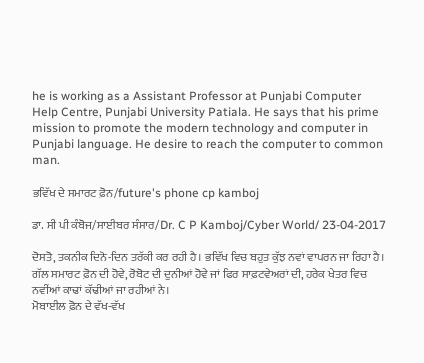he is working as a Assistant Professor at Punjabi Computer Help Centre, Punjabi University Patiala. He says that his prime mission to promote the modern technology and computer in Punjabi language. He desire to reach the computer to common man.

ਭਵਿੱਖ ਦੇ ਸਮਾਰਟ ਫ਼ੋਨ/future's phone cp kamboj

ਡਾ. ਸੀ ਪੀ ਕੰਬੋਜ/ਸਾਈਬਰ ਸੰਸਾਰ/Dr. C P Kamboj/Cyber World/ 23-04-2017

ਦੋਸਤੋ, ਤਕਨੀਕ ਦਿਨੋ-ਦਿਨ ਤਰੱਕੀ ਕਰ ਰਹੀ ਹੈ। ਭਵਿੱਖ ਵਿਚ ਬਹੁਤ ਕੁੱਝ ਨਵਾਂ ਵਾਪਰਨ ਜਾ ਰਿਹਾ ਹੈ। ਗੱਲ ਸਮਾਰਟ ਫ਼ੋਨ ਦੀ ਹੋਵੇ, ਰੋਬੋਟ ਦੀ ਦੁਨੀਆਂ ਹੋਵੇ ਜਾਂ ਫਿਰ ਸਾਫ਼ਟਵੇਅਰਾਂ ਦੀ, ਹਰੇਕ ਖੇਤਰ ਵਿਚ ਨਵੀਂਆਂ ਕਾਢਾਂ ਕੱਢੀਆਂ ਜਾ ਰਹੀਆਂ ਨੇ।
ਮੋਬਾਈਲ ਫ਼ੋਨ ਦੇ ਵੱਖ-ਵੱਖ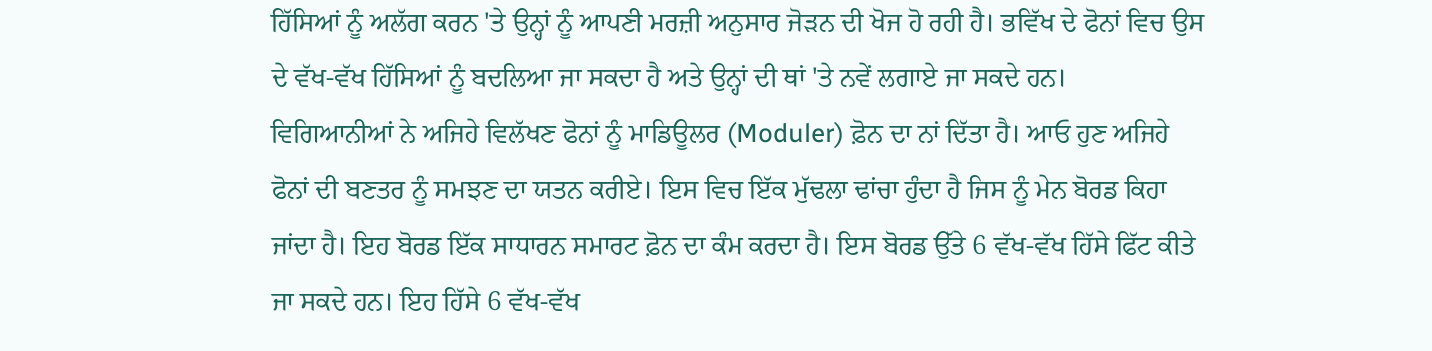ਹਿੱਸਿਆਂ ਨੂੰ ਅਲੱਗ ਕਰਨ 'ਤੇ ਉਨ੍ਹਾਂ ਨੂੰ ਆਪਣੀ ਮਰਜ਼ੀ ਅਨੁਸਾਰ ਜੋੜਨ ਦੀ ਖੋਜ ਹੋ ਰਹੀ ਹੈ। ਭਵਿੱਖ ਦੇ ਫੋਨਾਂ ਵਿਚ ਉਸ ਦੇ ਵੱਖ-ਵੱਖ ਹਿੱਸਿਆਂ ਨੂੰ ਬਦਲਿਆ ਜਾ ਸਕਦਾ ਹੈ ਅਤੇ ਉਨ੍ਹਾਂ ਦੀ ਥਾਂ 'ਤੇ ਨਵੇਂ ਲਗਾਏ ਜਾ ਸਕਦੇ ਹਨ।
ਵਿਗਿਆਨੀਆਂ ਨੇ ਅਜਿਹੇ ਵਿਲੱਖਣ ਫੋਨਾਂ ਨੂੰ ਮਾਡਿਊਲਰ (Moduler) ਫ਼ੋਨ ਦਾ ਨਾਂ ਦਿੱਤਾ ਹੈ। ਆਓ ਹੁਣ ਅਜਿਹੇ ਫੋਨਾਂ ਦੀ ਬਣਤਰ ਨੂੰ ਸਮਝਣ ਦਾ ਯਤਨ ਕਰੀਏ। ਇਸ ਵਿਚ ਇੱਕ ਮੁੱਢਲਾ ਢਾਂਚਾ ਹੁੰਦਾ ਹੈ ਜਿਸ ਨੂੰ ਮੇਨ ਬੋਰਡ ਕਿਹਾ ਜਾਂਦਾ ਹੈ। ਇਹ ਬੋਰਡ ਇੱਕ ਸਾਧਾਰਨ ਸਮਾਰਟ ਫ਼ੋਨ ਦਾ ਕੰਮ ਕਰਦਾ ਹੈ। ਇਸ ਬੋਰਡ ਉੱਤੇ 6 ਵੱਖ-ਵੱਖ ਹਿੱਸੇ ਫਿੱਟ ਕੀਤੇ ਜਾ ਸਕਦੇ ਹਨ। ਇਹ ਹਿੱਸੇ 6 ਵੱਖ-ਵੱਖ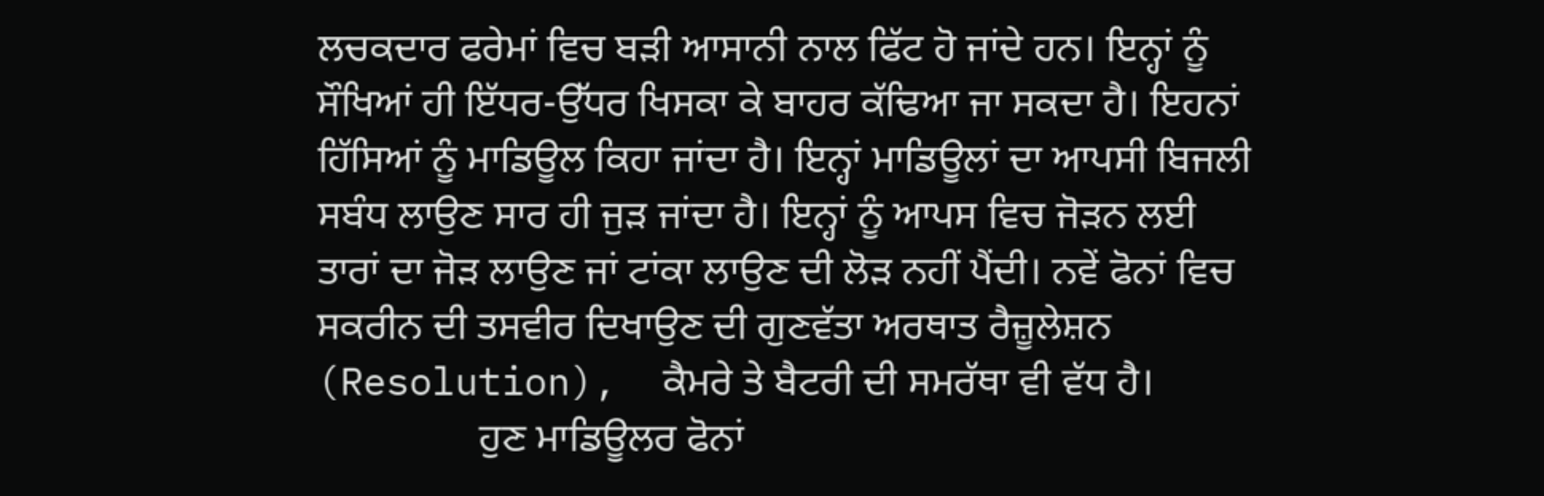ਲਚਕਦਾਰ ਫਰੇਮਾਂ ਵਿਚ ਬੜੀ ਆਸਾਨੀ ਨਾਲ ਫਿੱਟ ਹੋ ਜਾਂਦੇ ਹਨ। ਇਨ੍ਹਾਂ ਨੂੰ ਸੌਖਿਆਂ ਹੀ ਇੱਧਰ-ਉੱਧਰ ਖਿਸਕਾ ਕੇ ਬਾਹਰ ਕੱਢਿਆ ਜਾ ਸਕਦਾ ਹੈ। ਇਹਨਾਂ ਹਿੱਸਿਆਂ ਨੂੰ ਮਾਡਿਊਲ ਕਿਹਾ ਜਾਂਦਾ ਹੈ। ਇਨ੍ਹਾਂ ਮਾਡਿਊਲਾਂ ਦਾ ਆਪਸੀ ਬਿਜਲੀ ਸਬੰਧ ਲਾਉਣ ਸਾਰ ਹੀ ਜੁੜ ਜਾਂਦਾ ਹੈ। ਇਨ੍ਹਾਂ ਨੂੰ ਆਪਸ ਵਿਚ ਜੋੜਨ ਲਈ ਤਾਰਾਂ ਦਾ ਜੋੜ ਲਾਉਣ ਜਾਂ ਟਾਂਕਾ ਲਾਉਣ ਦੀ ਲੋੜ ਨਹੀਂ ਪੈਂਦੀ। ਨਵੇਂ ਫੋਨਾਂ ਵਿਚ ਸਕਰੀਨ ਦੀ ਤਸਵੀਰ ਦਿਖਾਉਣ ਦੀ ਗੁਣਵੱਤਾ ਅਰਥਾਤ ਰੈਜ਼ੂਲੇਸ਼ਨ (Resolution),  ਕੈਮਰੇ ਤੇ ਬੈਟਰੀ ਦੀ ਸਮਰੱਥਾ ਵੀ ਵੱਧ ਹੈ।
                ਹੁਣ ਮਾਡਿਊਲਰ ਫੋਨਾਂ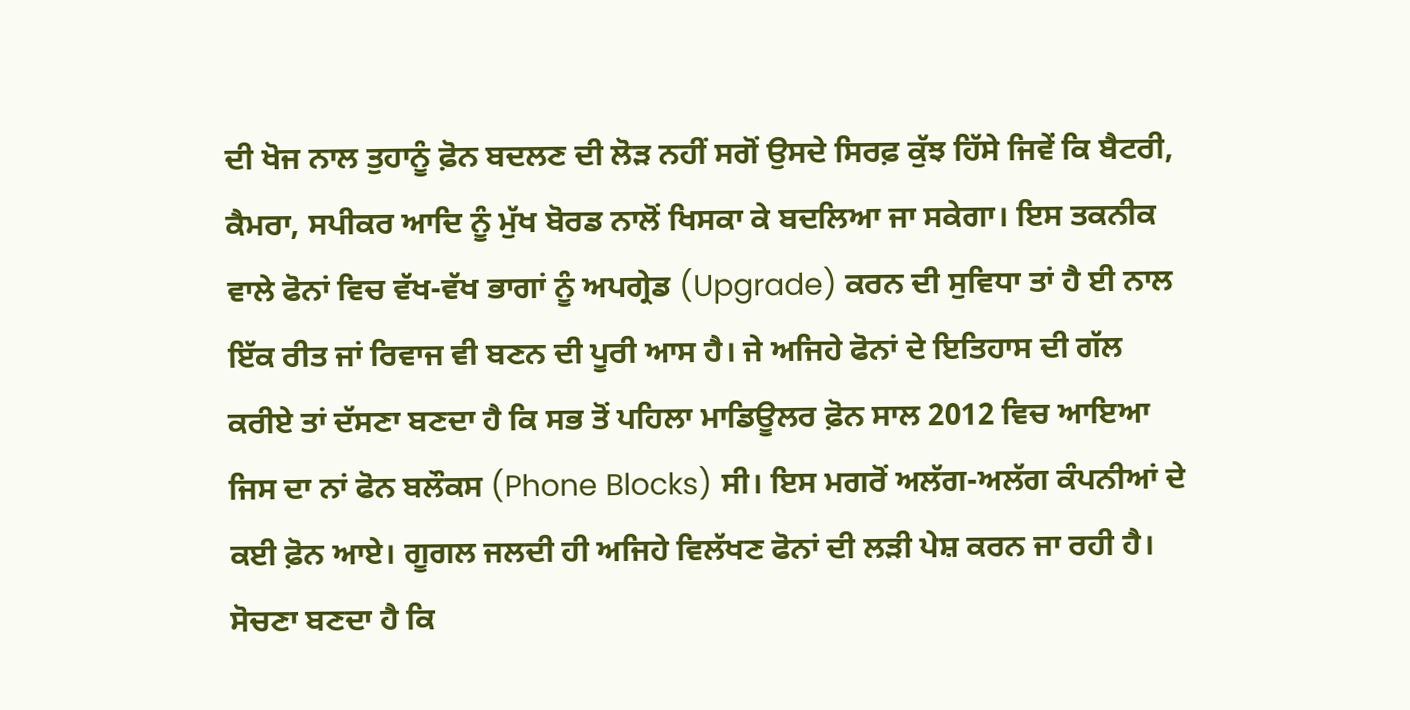ਦੀ ਖੋਜ ਨਾਲ ਤੁਹਾਨੂੰ ਫ਼ੋਨ ਬਦਲਣ ਦੀ ਲੋੜ ਨਹੀਂ ਸਗੋਂ ਉਸਦੇ ਸਿਰਫ਼ ਕੁੱਝ ਹਿੱਸੇ ਜਿਵੇਂ ਕਿ ਬੈਟਰੀ, ਕੈਮਰਾ, ਸਪੀਕਰ ਆਦਿ ਨੂੰ ਮੁੱਖ ਬੋਰਡ ਨਾਲੋਂ ਖਿਸਕਾ ਕੇ ਬਦਲਿਆ ਜਾ ਸਕੇਗਾ। ਇਸ ਤਕਨੀਕ ਵਾਲੇ ਫੋਨਾਂ ਵਿਚ ਵੱਖ-ਵੱਖ ਭਾਗਾਂ ਨੂੰ ਅਪਗ੍ਰੇਡ (Upgrade) ਕਰਨ ਦੀ ਸੁਵਿਧਾ ਤਾਂ ਹੈ ਈ ਨਾਲ ਇੱਕ ਰੀਤ ਜਾਂ ਰਿਵਾਜ ਵੀ ਬਣਨ ਦੀ ਪੂਰੀ ਆਸ ਹੈ। ਜੇ ਅਜਿਹੇ ਫੋਨਾਂ ਦੇ ਇਤਿਹਾਸ ਦੀ ਗੱਲ ਕਰੀਏ ਤਾਂ ਦੱਸਣਾ ਬਣਦਾ ਹੈ ਕਿ ਸਭ ਤੋਂ ਪਹਿਲਾ ਮਾਡਿਊਲਰ ਫ਼ੋਨ ਸਾਲ 2012 ਵਿਚ ਆਇਆ ਜਿਸ ਦਾ ਨਾਂ ਫੋਨ ਬਲੌਕਸ (Phone Blocks) ਸੀ। ਇਸ ਮਗਰੋਂ ਅਲੱਗ-ਅਲੱਗ ਕੰਪਨੀਆਂ ਦੇ ਕਈ ਫ਼ੋਨ ਆਏ। ਗੂਗਲ ਜਲਦੀ ਹੀ ਅਜਿਹੇ ਵਿਲੱਖਣ ਫੋਨਾਂ ਦੀ ਲੜੀ ਪੇਸ਼ ਕਰਨ ਜਾ ਰਹੀ ਹੈ। ਸੋਚਣਾ ਬਣਦਾ ਹੈ ਕਿ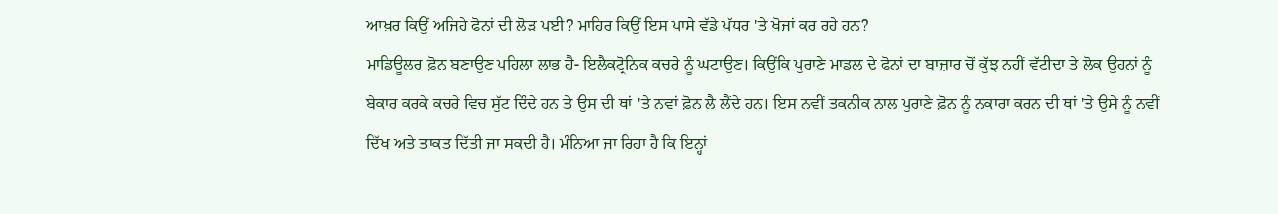ਆਖ਼ਰ ਕਿਉਂ ਅਜਿਹੇ ਫੋਨਾਂ ਦੀ ਲੋੜ ਪਈ? ਮਾਹਿਰ ਕਿਉਂ ਇਸ ਪਾਸੇ ਵੱਡੇ ਪੱਧਰ 'ਤੇ ਖੋਜਾਂ ਕਰ ਰਹੇ ਹਨ?
ਮਾਡਿਊਲਰ ਫ਼ੋਨ ਬਣਾਉਣ ਪਹਿਲਾ ਲਾਭ ਹੈ- ਇਲੈਕਟ੍ਰੋਨਿਕ ਕਚਰੇ ਨੂੰ ਘਟਾਉਣ। ਕਿਉਂਕਿ ਪੁਰਾਣੇ ਮਾਡਲ ਦੇ ਫੋਨਾਂ ਦਾ ਬਾਜ਼ਾਰ ਚੋਂ ਕੁੱਝ ਨਹੀਂ ਵੱਟੀਦਾ ਤੇ ਲੋਕ ਉਹਨਾਂ ਨੂੰ ਬੇਕਾਰ ਕਰਕੇ ਕਚਰੇ ਵਿਚ ਸੁੱਟ ਦਿੰਦੇ ਹਨ ਤੇ ਉਸ ਦੀ ਥਾਂ 'ਤੇ ਨਵਾਂ ਫ਼ੋਨ ਲੈ ਲੈਂਦੇ ਹਨ। ਇਸ ਨਵੀਂ ਤਕਨੀਕ ਨਾਲ ਪੁਰਾਣੇ ਫ਼ੋਨ ਨੂੰ ਨਕਾਰਾ ਕਰਨ ਦੀ ਥਾਂ 'ਤੇ ਉਸੇ ਨੂੰ ਨਵੀਂ ਦਿੱਖ ਅਤੇ ਤਾਕਤ ਦਿੱਤੀ ਜਾ ਸਕਦੀ ਹੈ। ਮੰਨਿਆ ਜਾ ਰਿਹਾ ਹੈ ਕਿ ਇਨ੍ਹਾਂ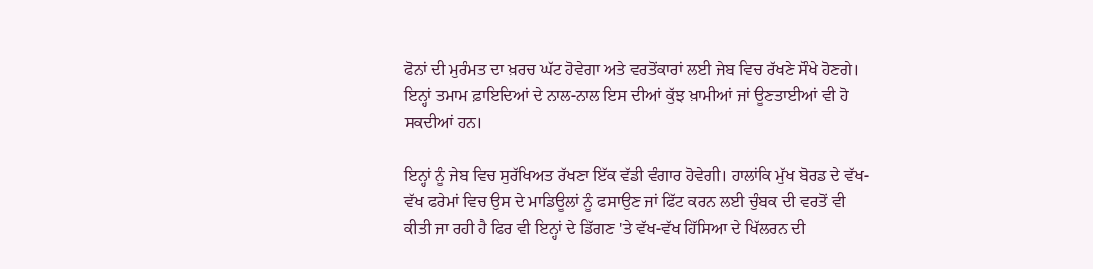ਫੋਨਾਂ ਦੀ ਮੁਰੰਮਤ ਦਾ ਖ਼ਰਚ ਘੱਟ ਹੋਵੇਗਾ ਅਤੇ ਵਰਤੋਂਕਾਰਾਂ ਲਈ ਜੇਬ ਵਿਚ ਰੱਖਣੇ ਸੌਖੇ ਹੋਣਗੇ। ਇਨ੍ਹਾਂ ਤਮਾਮ ਫ਼ਾਇਦਿਆਂ ਦੇ ਨਾਲ-ਨਾਲ ਇਸ ਦੀਆਂ ਕੁੱਝ ਖ਼ਾਮੀਆਂ ਜਾਂ ਊਣਤਾਈਆਂ ਵੀ ਹੋ ਸਕਦੀਆਂ ਹਨ।

ਇਨ੍ਹਾਂ ਨੂੰ ਜੇਬ ਵਿਚ ਸੁਰੱਖਿਅਤ ਰੱਖਣਾ ਇੱਕ ਵੱਡੀ ਵੰਗਾਰ ਹੋਵੇਗੀ। ਹਾਲਾਂਕਿ ਮੁੱਖ ਬੋਰਡ ਦੇ ਵੱਖ-ਵੱਖ ਫਰੇਮਾਂ ਵਿਚ ਉਸ ਦੇ ਮਾਡਿਊਲਾਂ ਨੂੰ ਫਸਾਉਣ ਜਾਂ ਫਿੱਟ ਕਰਨ ਲਈ ਚੁੰਬਕ ਦੀ ਵਰਤੋਂ ਵੀ ਕੀਤੀ ਜਾ ਰਹੀ ਹੈ ਫਿਰ ਵੀ ਇਨ੍ਹਾਂ ਦੇ ਡਿੱਗਣ 'ਤੇ ਵੱਖ-ਵੱਖ ਹਿੱਸਿਆ ਦੇ ਖਿੱਲਰਨ ਦੀ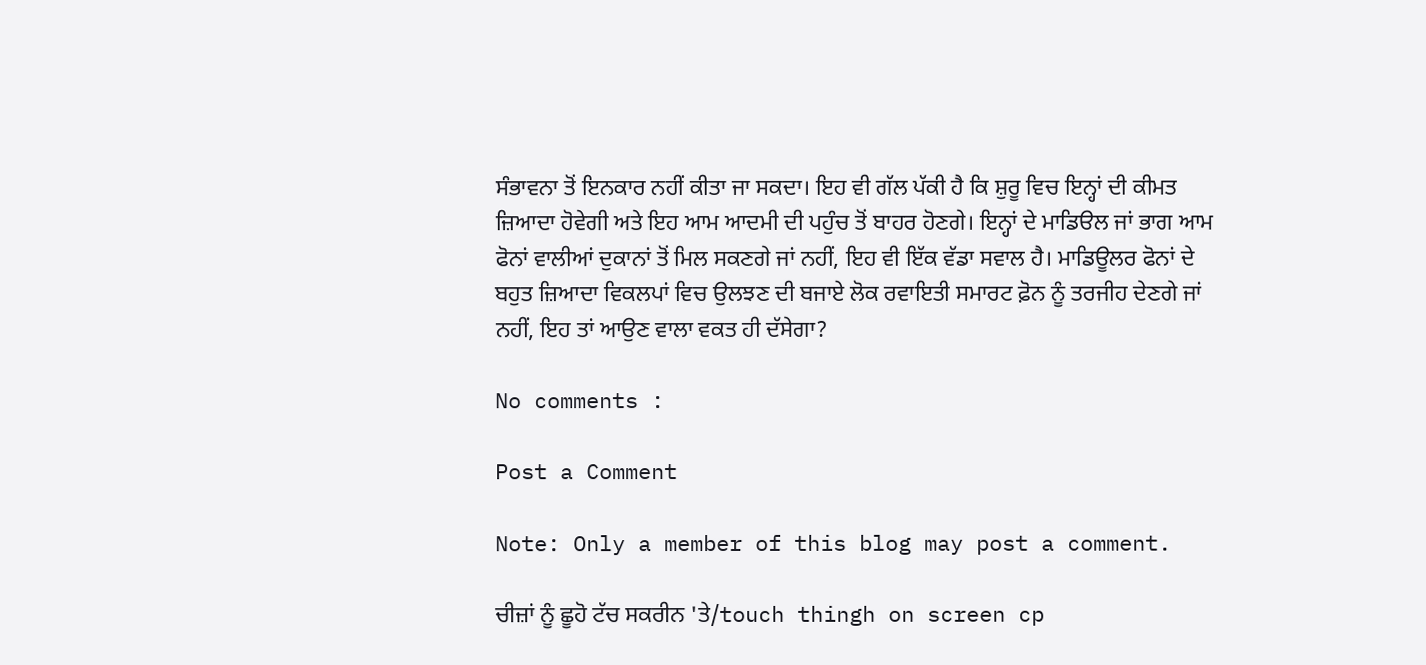ਸੰਭਾਵਨਾ ਤੋਂ ਇਨਕਾਰ ਨਹੀਂ ਕੀਤਾ ਜਾ ਸਕਦਾ। ਇਹ ਵੀ ਗੱਲ ਪੱਕੀ ਹੈ ਕਿ ਸ਼ੁਰੂ ਵਿਚ ਇਨ੍ਹਾਂ ਦੀ ਕੀਮਤ ਜ਼ਿਆਦਾ ਹੋਵੇਗੀ ਅਤੇ ਇਹ ਆਮ ਆਦਮੀ ਦੀ ਪਹੁੰਚ ਤੋਂ ਬਾਹਰ ਹੋਣਗੇ। ਇਨ੍ਹਾਂ ਦੇ ਮਾਡਿੳਲ ਜਾਂ ਭਾਗ ਆਮ ਫੋਨਾਂ ਵਾਲੀਆਂ ਦੁਕਾਨਾਂ ਤੋਂ ਮਿਲ ਸਕਣਗੇ ਜਾਂ ਨਹੀਂ, ਇਹ ਵੀ ਇੱਕ ਵੱਡਾ ਸਵਾਲ ਹੈ। ਮਾਡਿਊਲਰ ਫੋਨਾਂ ਦੇ ਬਹੁਤ ਜ਼ਿਆਦਾ ਵਿਕਲਪਾਂ ਵਿਚ ਉਲਝਣ ਦੀ ਬਜਾਏ ਲੋਕ ਰਵਾਇਤੀ ਸਮਾਰਟ ਫ਼ੋਨ ਨੂੰ ਤਰਜੀਹ ਦੇਣਗੇ ਜਾਂ ਨਹੀਂ, ਇਹ ਤਾਂ ਆਉਣ ਵਾਲਾ ਵਕਤ ਹੀ ਦੱਸੇਗਾ?

No comments :

Post a Comment

Note: Only a member of this blog may post a comment.

ਚੀਜ਼ਾਂ ਨੂੰ ਛੂਹੋ ਟੱਚ ਸਕਰੀਨ 'ਤੇ/touch thingh on screen cp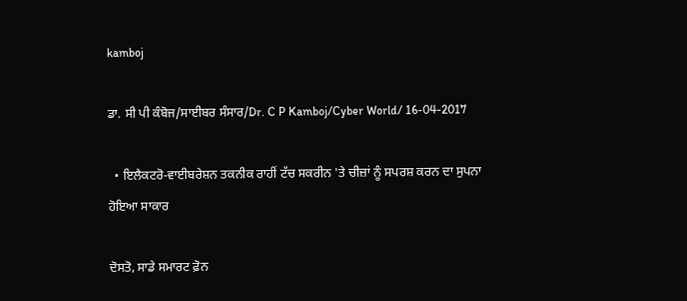kamboj

ਡਾ. ਸੀ ਪੀ ਕੰਬੋਜ/ਸਾਈਬਰ ਸੰਸਾਰ/Dr. C P Kamboj/Cyber World/ 16-04-2017

  • ਇਲੈਕਟਰੋ-ਵਾਈਬਰੇਸ਼ਨ ਤਕਨੀਕ ਰਾਹੀਂ ਟੱਚ ਸਕਰੀਨ 'ਤੇ ਚੀਜ਼ਾਂ ਨੂੰ ਸਪਰਸ਼ ਕਰਨ ਦਾ ਸੁਪਨਾ ਹੋਇਆ ਸਾਕਾਰ

ਦੋਸਤੋ, ਸਾਡੇ ਸਮਾਰਟ ਫ਼ੋਨ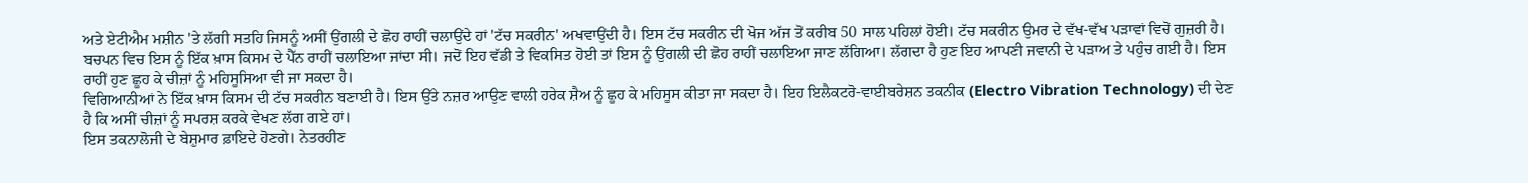ਅਤੇ ਏਟੀਐਮ ਮਸ਼ੀਨ 'ਤੇ ਲੱਗੀ ਸਤਹਿ ਜਿਸਨੂੰ ਅਸੀਂ ਉਂਗਲੀ ਦੇ ਛੋਹ ਰਾਹੀਂ ਚਲਾਉਂਦੇ ਹਾਂ 'ਟੱਚ ਸਕਰੀਨ' ਅਖਵਾਉਂਦੀ ਹੈ। ਇਸ ਟੱਚ ਸਕਰੀਨ ਦੀ ਖੋਜ ਅੱਜ ਤੋਂ ਕਰੀਬ 50 ਸਾਲ ਪਹਿਲਾਂ ਹੋਈ। ਟੱਚ ਸਕਰੀਨ ਉਮਰ ਦੇ ਵੱਖ-ਵੱਖ ਪੜਾਵਾਂ ਵਿਚੋਂ ਗੁਜ਼ਰੀ ਹੈ। ਬਚਪਨ ਵਿਚ ਇਸ ਨੂੰ ਇੱਕ ਖ਼ਾਸ ਕਿਸਮ ਦੇ ਪੈੱਨ ਰਾਹੀਂ ਚਲਾਇਆ ਜਾਂਦਾ ਸੀ। ਜਦੋਂ ਇਹ ਵੱਡੀ ਤੇ ਵਿਕਸਿਤ ਹੋਈ ਤਾਂ ਇਸ ਨੂੰ ਉਂਗਲੀ ਦੀ ਛੋਹ ਰਾਹੀਂ ਚਲਾਇਆ ਜਾਣ ਲੱਗਿਆ। ਲੱਗਦਾ ਹੈ ਹੁਣ ਇਹ ਆਪਣੀ ਜਵਾਨੀ ਦੇ ਪੜਾਅ ਤੇ ਪਹੁੰਚ ਗਈ ਹੈ। ਇਸ ਰਾਹੀਂ ਹੁਣ ਛੂਹ ਕੇ ਚੀਜ਼ਾਂ ਨੂੰ ਮਹਿਸੂਸਿਆ ਵੀ ਜਾ ਸਕਦਾ ਹੈ।
ਵਿਗਿਆਨੀਆਂ ਨੇ ਇੱਕ ਖ਼ਾਸ ਕਿਸਮ ਦੀ ਟੱਚ ਸਕਰੀਨ ਬਣਾਈ ਹੈ। ਇਸ ਉੱਤੇ ਨਜ਼ਰ ਆਉਣ ਵਾਲੀ ਹਰੇਕ ਸ਼ੈਅ ਨੂੰ ਛੂਹ ਕੇ ਮਹਿਸੂਸ ਕੀਤਾ ਜਾ ਸਕਦਾ ਹੈ। ਇਹ ਇਲੈਕਟਰੋ-ਵਾਈਬਰੇਸ਼ਨ ਤਕਨੀਕ (Electro Vibration Technology) ਦੀ ਦੇਣ ਹੈ ਕਿ ਅਸੀਂ ਚੀਜ਼ਾਂ ਨੂੰ ਸਪਰਸ਼ ਕਰਕੇ ਵੇਖਣ ਲੱਗ ਗਏ ਹਾਂ।
ਇਸ ਤਕਨਾਲੋਜੀ ਦੇ ਬੇਸ਼ੁਮਾਰ ਫ਼ਾਇਦੇ ਹੋਣਗੇ। ਨੇਤਰਹੀਣ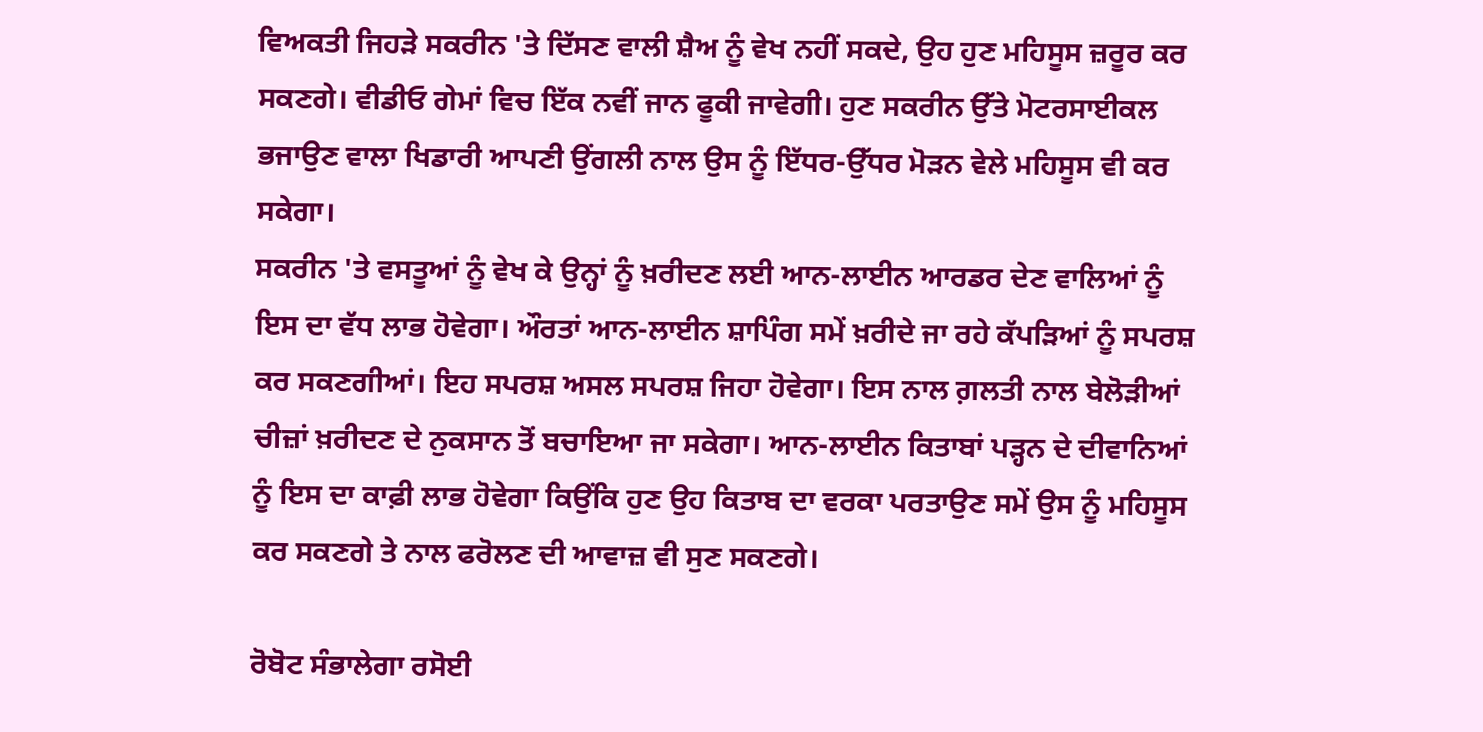ਵਿਅਕਤੀ ਜਿਹੜੇ ਸਕਰੀਨ 'ਤੇ ਦਿੱਸਣ ਵਾਲੀ ਸ਼ੈਅ ਨੂੰ ਵੇਖ ਨਹੀਂ ਸਕਦੇ, ਉਹ ਹੁਣ ਮਹਿਸੂਸ ਜ਼ਰੂਰ ਕਰ ਸਕਣਗੇ। ਵੀਡੀਓ ਗੇਮਾਂ ਵਿਚ ਇੱਕ ਨਵੀਂ ਜਾਨ ਫੂਕੀ ਜਾਵੇਗੀ। ਹੁਣ ਸਕਰੀਨ ਉੱਤੇ ਮੋਟਰਸਾਈਕਲ ਭਜਾਉਣ ਵਾਲਾ ਖਿਡਾਰੀ ਆਪਣੀ ਉਂਗਲੀ ਨਾਲ ਉਸ ਨੂੰ ਇੱਧਰ-ਉੱਧਰ ਮੋੜਨ ਵੇਲੇ ਮਹਿਸੂਸ ਵੀ ਕਰ ਸਕੇਗਾ।
ਸਕਰੀਨ 'ਤੇ ਵਸਤੂਆਂ ਨੂੰ ਵੇਖ ਕੇ ਉਨ੍ਹਾਂ ਨੂੰ ਖ਼ਰੀਦਣ ਲਈ ਆਨ-ਲਾਈਨ ਆਰਡਰ ਦੇਣ ਵਾਲਿਆਂ ਨੂੰ ਇਸ ਦਾ ਵੱਧ ਲਾਭ ਹੋਵੇਗਾ। ਔਰਤਾਂ ਆਨ-ਲਾਈਨ ਸ਼ਾਪਿੰਗ ਸਮੇਂ ਖ਼ਰੀਦੇ ਜਾ ਰਹੇ ਕੱਪੜਿਆਂ ਨੂੰ ਸਪਰਸ਼ ਕਰ ਸਕਣਗੀਆਂ। ਇਹ ਸਪਰਸ਼ ਅਸਲ ਸਪਰਸ਼ ਜਿਹਾ ਹੋਵੇਗਾ। ਇਸ ਨਾਲ ਗ਼ਲਤੀ ਨਾਲ ਬੇਲੋੜੀਆਂ ਚੀਜ਼ਾਂ ਖ਼ਰੀਦਣ ਦੇ ਨੁਕਸਾਨ ਤੋਂ ਬਚਾਇਆ ਜਾ ਸਕੇਗਾ। ਆਨ-ਲਾਈਨ ਕਿਤਾਬਾਂ ਪੜ੍ਹਨ ਦੇ ਦੀਵਾਨਿਆਂ ਨੂੰ ਇਸ ਦਾ ਕਾਫ਼ੀ ਲਾਭ ਹੋਵੇਗਾ ਕਿਉਂਕਿ ਹੁਣ ਉਹ ਕਿਤਾਬ ਦਾ ਵਰਕਾ ਪਰਤਾਉਣ ਸਮੇਂ ਉਸ ਨੂੰ ਮਹਿਸੂਸ ਕਰ ਸਕਣਗੇ ਤੇ ਨਾਲ ਫਰੋਲਣ ਦੀ ਆਵਾਜ਼ ਵੀ ਸੁਣ ਸਕਣਗੇ।

ਰੋਬੋਟ ਸੰਭਾਲੇਗਾ ਰਸੋਈ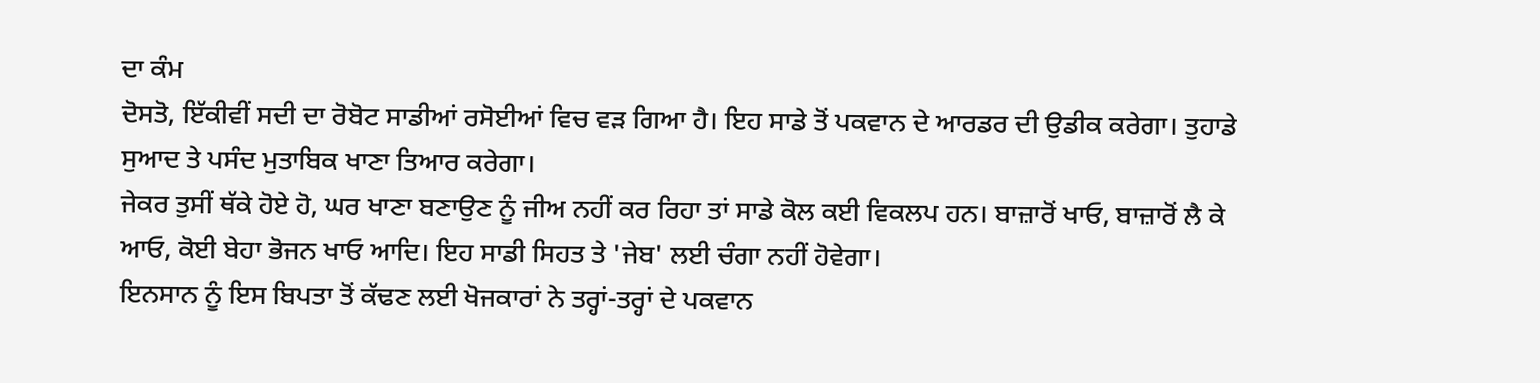ਦਾ ਕੰਮ
ਦੋਸਤੋ, ਇੱਕੀਵੀਂ ਸਦੀ ਦਾ ਰੋਬੋਟ ਸਾਡੀਆਂ ਰਸੋਈਆਂ ਵਿਚ ਵੜ ਗਿਆ ਹੈ। ਇਹ ਸਾਡੇ ਤੋਂ ਪਕਵਾਨ ਦੇ ਆਰਡਰ ਦੀ ਉਡੀਕ ਕਰੇਗਾ। ਤੁਹਾਡੇ ਸੁਆਦ ਤੇ ਪਸੰਦ ਮੁਤਾਬਿਕ ਖਾਣਾ ਤਿਆਰ ਕਰੇਗਾ।
ਜੇਕਰ ਤੁਸੀਂ ਥੱਕੇ ਹੋਏ ਹੋ, ਘਰ ਖਾਣਾ ਬਣਾਉਣ ਨੂੰ ਜੀਅ ਨਹੀਂ ਕਰ ਰਿਹਾ ਤਾਂ ਸਾਡੇ ਕੋਲ ਕਈ ਵਿਕਲਪ ਹਨ। ਬਾਜ਼ਾਰੋਂ ਖਾਓ, ਬਾਜ਼ਾਰੋਂ ਲੈ ਕੇ ਆਓ, ਕੋਈ ਬੇਹਾ ਭੋਜਨ ਖਾਓ ਆਦਿ। ਇਹ ਸਾਡੀ ਸਿਹਤ ਤੇ 'ਜੇਬ' ਲਈ ਚੰਗਾ ਨਹੀਂ ਹੋਵੇਗਾ।
ਇਨਸਾਨ ਨੂੰ ਇਸ ਬਿਪਤਾ ਤੋਂ ਕੱਢਣ ਲਈ ਖੋਜਕਾਰਾਂ ਨੇ ਤਰ੍ਹਾਂ-ਤਰ੍ਹਾਂ ਦੇ ਪਕਵਾਨ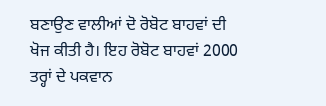ਬਣਾਉਣ ਵਾਲੀਆਂ ਦੋ ਰੋਬੋਟ ਬਾਹਵਾਂ ਦੀ ਖੋਜ ਕੀਤੀ ਹੈ। ਇਹ ਰੋਬੋਟ ਬਾਹਵਾਂ 2000 ਤਰ੍ਹਾਂ ਦੇ ਪਕਵਾਨ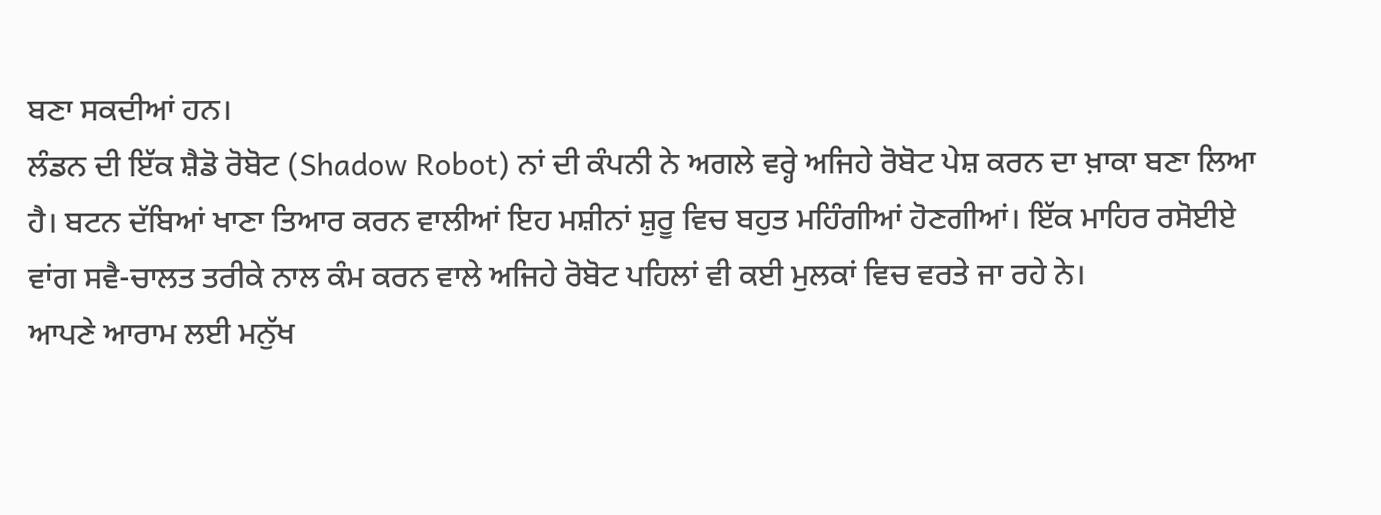ਬਣਾ ਸਕਦੀਆਂ ਹਨ।
ਲੰਡਨ ਦੀ ਇੱਕ ਸ਼ੈਡੋ ਰੋਬੋਟ (Shadow Robot) ਨਾਂ ਦੀ ਕੰਪਨੀ ਨੇ ਅਗਲੇ ਵਰ੍ਹੇ ਅਜਿਹੇ ਰੋਬੋਟ ਪੇਸ਼ ਕਰਨ ਦਾ ਖ਼ਾਕਾ ਬਣਾ ਲਿਆ ਹੈ। ਬਟਨ ਦੱਬਿਆਂ ਖਾਣਾ ਤਿਆਰ ਕਰਨ ਵਾਲੀਆਂ ਇਹ ਮਸ਼ੀਨਾਂ ਸ਼ੁਰੂ ਵਿਚ ਬਹੁਤ ਮਹਿੰਗੀਆਂ ਹੋਣਗੀਆਂ। ਇੱਕ ਮਾਹਿਰ ਰਸੋਈਏ ਵਾਂਗ ਸਵੈ-ਚਾਲਤ ਤਰੀਕੇ ਨਾਲ ਕੰਮ ਕਰਨ ਵਾਲੇ ਅਜਿਹੇ ਰੋਬੋਟ ਪਹਿਲਾਂ ਵੀ ਕਈ ਮੁਲਕਾਂ ਵਿਚ ਵਰਤੇ ਜਾ ਰਹੇ ਨੇ।
ਆਪਣੇ ਆਰਾਮ ਲਈ ਮਨੁੱਖ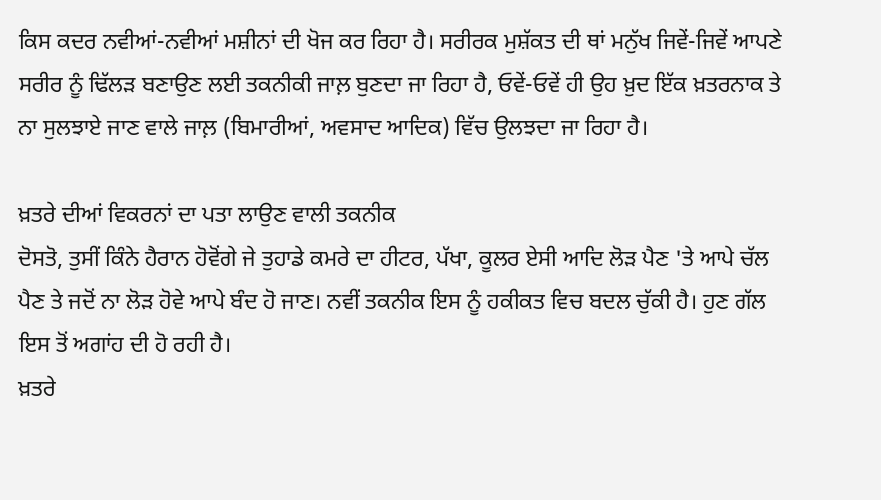ਕਿਸ ਕਦਰ ਨਵੀਆਂ-ਨਵੀਆਂ ਮਸ਼ੀਨਾਂ ਦੀ ਖੋਜ ਕਰ ਰਿਹਾ ਹੈ। ਸਰੀਰਕ ਮੁਸ਼ੱਕਤ ਦੀ ਥਾਂ ਮਨੁੱਖ ਜਿਵੇਂ-ਜਿਵੇਂ ਆਪਣੇ ਸਰੀਰ ਨੂੰ ਢਿੱਲੜ ਬਣਾਉਣ ਲਈ ਤਕਨੀਕੀ ਜਾਲ਼ ਬੁਣਦਾ ਜਾ ਰਿਹਾ ਹੈ, ਓਵੇਂ-ਓਵੇਂ ਹੀ ਉਹ ਖ਼ੁਦ ਇੱਕ ਖ਼ਤਰਨਾਕ ਤੇ ਨਾ ਸੁਲਝਾਏ ਜਾਣ ਵਾਲੇ ਜਾਲ਼ (ਬਿਮਾਰੀਆਂ, ਅਵਸਾਦ ਆਦਿਕ) ਵਿੱਚ ਉਲਝਦਾ ਜਾ ਰਿਹਾ ਹੈ।

ਖ਼ਤਰੇ ਦੀਆਂ ਵਿਕਰਨਾਂ ਦਾ ਪਤਾ ਲਾਉਣ ਵਾਲੀ ਤਕਨੀਕ
ਦੋਸਤੋ, ਤੁਸੀਂ ਕਿੰਨੇ ਹੈਰਾਨ ਹੋਵੋਂਗੇ ਜੇ ਤੁਹਾਡੇ ਕਮਰੇ ਦਾ ਹੀਟਰ, ਪੱਖਾ, ਕੂਲਰ ਏਸੀ ਆਦਿ ਲੋੜ ਪੈਣ 'ਤੇ ਆਪੇ ਚੱਲ ਪੈਣ ਤੇ ਜਦੋਂ ਨਾ ਲੋੜ ਹੋਵੇ ਆਪੇ ਬੰਦ ਹੋ ਜਾਣ। ਨਵੀਂ ਤਕਨੀਕ ਇਸ ਨੂੰ ਹਕੀਕਤ ਵਿਚ ਬਦਲ ਚੁੱਕੀ ਹੈ। ਹੁਣ ਗੱਲ ਇਸ ਤੋਂ ਅਗਾਂਹ ਦੀ ਹੋ ਰਹੀ ਹੈ।
ਖ਼ਤਰੇ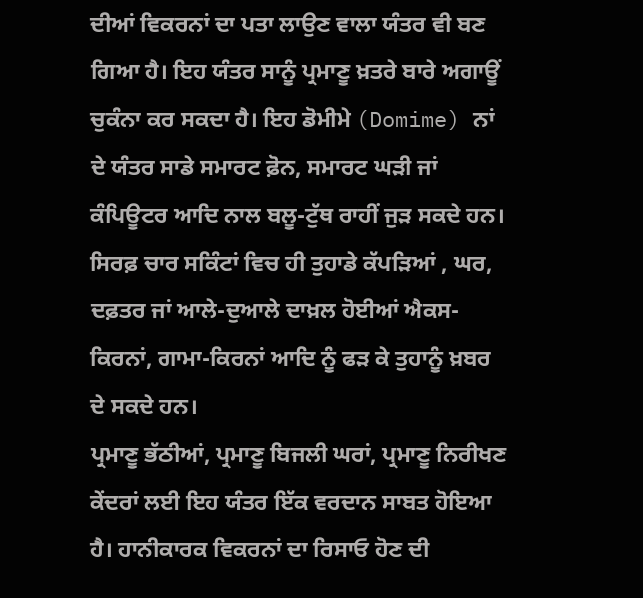ਦੀਆਂ ਵਿਕਰਨਾਂ ਦਾ ਪਤਾ ਲਾਉਣ ਵਾਲਾ ਯੰਤਰ ਵੀ ਬਣ ਗਿਆ ਹੈ। ਇਹ ਯੰਤਰ ਸਾਨੂੰ ਪ੍ਰਮਾਣੂ ਖ਼ਤਰੇ ਬਾਰੇ ਅਗਾਊਂ ਚੁਕੰਨਾ ਕਰ ਸਕਦਾ ਹੈ। ਇਹ ਡੋਮੀਮੇ (Domime) ਨਾਂ ਦੇ ਯੰਤਰ ਸਾਡੇ ਸਮਾਰਟ ਫ਼ੋਨ, ਸਮਾਰਟ ਘੜੀ ਜਾਂ ਕੰਪਿਊਟਰ ਆਦਿ ਨਾਲ ਬਲੂ-ਟੁੱਥ ਰਾਹੀਂ ਜੁੜ ਸਕਦੇ ਹਨ। ਸਿਰਫ਼ ਚਾਰ ਸਕਿੰਟਾਂ ਵਿਚ ਹੀ ਤੁਹਾਡੇ ਕੱਪੜਿਆਂ , ਘਰ, ਦਫ਼ਤਰ ਜਾਂ ਆਲੇ-ਦੁਆਲੇ ਦਾਖ਼ਲ ਹੋਈਆਂ ਐਕਸ-ਕਿਰਨਾਂ, ਗਾਮਾ-ਕਿਰਨਾਂ ਆਦਿ ਨੂੰ ਫੜ ਕੇ ਤੁਹਾਨੂੰ ਖ਼ਬਰ ਦੇ ਸਕਦੇ ਹਨ।
ਪ੍ਰਮਾਣੂ ਭੱਠੀਆਂ, ਪ੍ਰਮਾਣੂ ਬਿਜਲੀ ਘਰਾਂ, ਪ੍ਰਮਾਣੂ ਨਿਰੀਖਣ ਕੇਂਦਰਾਂ ਲਈ ਇਹ ਯੰਤਰ ਇੱਕ ਵਰਦਾਨ ਸਾਬਤ ਹੋਇਆ ਹੈ। ਹਾਨੀਕਾਰਕ ਵਿਕਰਨਾਂ ਦਾ ਰਿਸਾਓ ਹੋਣ ਦੀ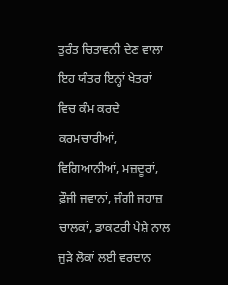ਤੁਰੰਤ ਚਿਤਾਵਨੀ ਦੇਣ ਵਾਲਾ ਇਹ ਯੰਤਰ ਇਨ੍ਹਾਂ ਖੇਤਰਾਂ ਵਿਚ ਕੰਮ ਕਰਦੇ ਕਰਮਚਾਰੀਆਂ, ਵਿਗਿਆਨੀਆਂ, ਮਜ਼ਦੂਰਾਂ, ਫ਼ੌਜੀ ਜਵਾਨਾਂ, ਜੰਗੀ ਜਹਾਜ਼ ਚਾਲਕਾਂ, ਡਾਕਟਰੀ ਪੇਸ਼ੇ ਨਾਲ ਜੁੜੇ ਲੋਕਾਂ ਲਈ ਵਰਦਾਨ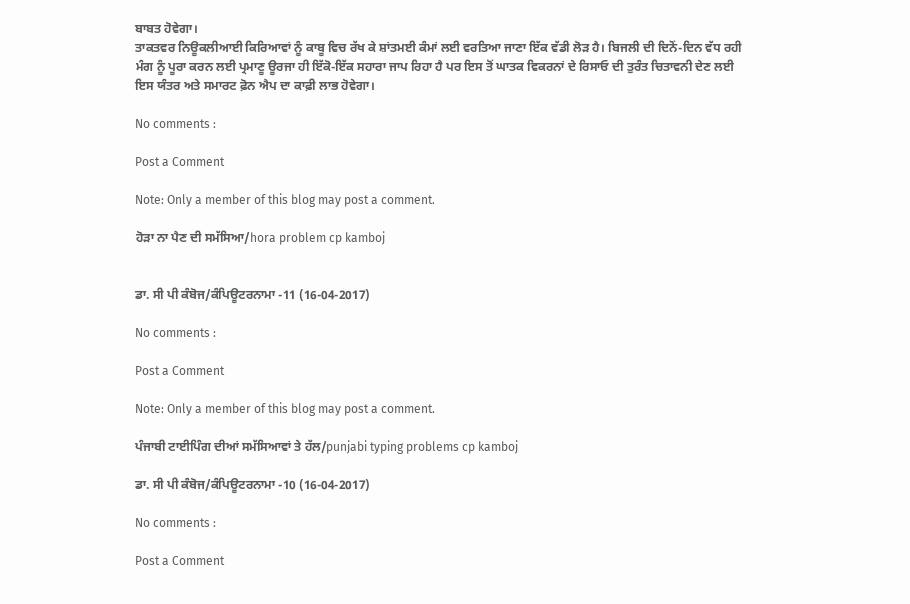ਬਾਬਤ ਹੋਵੇਗਾ।
ਤਾਕਤਵਰ ਨਿਊਕਲੀਆਈ ਕਿਰਿਆਵਾਂ ਨੂੰ ਕਾਬੂ ਵਿਚ ਰੱਖ ਕੇ ਸ਼ਾਂਤਮਈ ਕੰਮਾਂ ਲਈ ਵਰਤਿਆ ਜਾਣਾ ਇੱਕ ਵੱਡੀ ਲੋੜ ਹੈ। ਬਿਜਲੀ ਦੀ ਦਿਨੋਂ-ਦਿਨ ਵੱਧ ਰਹੀ ਮੰਗ ਨੂੰ ਪੂਰਾ ਕਰਨ ਲਈ ਪ੍ਰਮਾਣੂ ਊਰਜਾ ਹੀ ਇੱਕੋ-ਇੱਕ ਸਹਾਰਾ ਜਾਪ ਰਿਹਾ ਹੈ ਪਰ ਇਸ ਤੋਂ ਘਾਤਕ ਵਿਕਰਨਾਂ ਦੇ ਰਿਸਾਓ ਦੀ ਤੁਰੰਤ ਚਿਤਾਵਨੀ ਦੇਣ ਲਈ ਇਸ ਯੰਤਰ ਅਤੇ ਸਮਾਰਟ ਫ਼ੋਨ ਐਪ ਦਾ ਕਾਫ਼ੀ ਲਾਭ ਹੋਵੇਗਾ।

No comments :

Post a Comment

Note: Only a member of this blog may post a comment.

ਹੋੜਾ ਨਾ ਪੈਣ ਦੀ ਸਮੱਸਿਆ/hora problem cp kamboj


ਡਾ. ਸੀ ਪੀ ਕੰਬੋਜ/ਕੰਪਿਊਟਰਨਾਮਾ -11 (16-04-2017)

No comments :

Post a Comment

Note: Only a member of this blog may post a comment.

ਪੰਜਾਬੀ ਟਾਈਪਿੰਗ ਦੀਆਂ ਸਮੱਸਿਆਵਾਂ ਤੇ ਹੱਲ/punjabi typing problems cp kamboj

ਡਾ. ਸੀ ਪੀ ਕੰਬੋਜ/ਕੰਪਿਊਟਰਨਾਮਾ -10 (16-04-2017)

No comments :

Post a Comment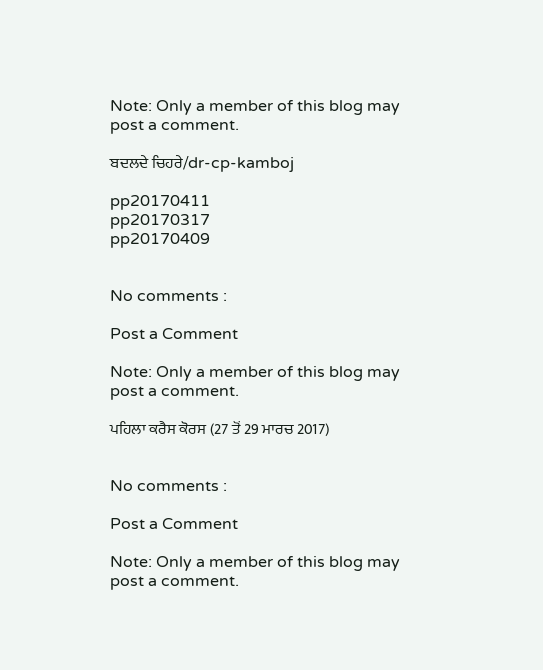Note: Only a member of this blog may post a comment.

ਬਦਲਦੇ ਚਿਹਰੇ/dr-cp-kamboj

pp20170411
pp20170317
pp20170409


No comments :

Post a Comment

Note: Only a member of this blog may post a comment.

ਪਹਿਲਾ ਕਰੈਸ ਕੋਰਸ (27 ਤੋਂ 29 ਮਾਰਚ 2017)


No comments :

Post a Comment

Note: Only a member of this blog may post a comment.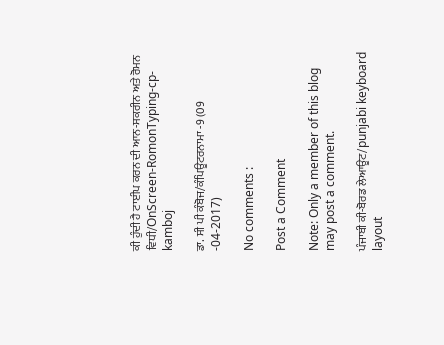ਕੀ ਹੁੰਦੀ ਹੈ ਟਾਈਪ ਕਰਨ ਦੀ ਆਨ-ਸਕਰੀਨ ਅਤੇ ਰੋਮਨ ਵਿਧੀ/OnScreen-RomonTyping-cp-kamboj

ਡਾ. ਸੀ ਪੀ ਕੰਬੋਜ/ਕੰਪਿਊਟਰਨਾਮਾ -9 (09
-04-2017)

No comments :

Post a Comment

Note: Only a member of this blog may post a comment.

ਪੰਜਾਬੀ ਕੀ-ਬੋਰਡ ਲੇਆਊਟ/punjabi keyboard layout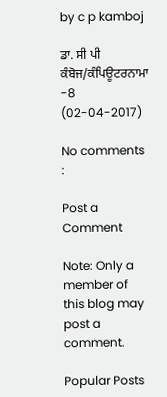by c p kamboj

ਡਾ. ਸੀ ਪੀ ਕੰਬੋਜ/ਕੰਪਿਊਟਰਨਾਮਾ -8 (02-04-2017)

No comments :

Post a Comment

Note: Only a member of this blog may post a comment.

Popular Posts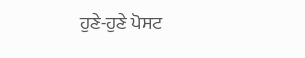ਹੁਣੇ-ਹੁਣੇ ਪੋਸਟ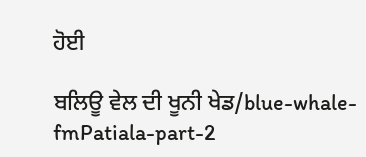ਹੋਈ

ਬਲਿਊ ਵੇਲ ਦੀ ਖੂਨੀ ਖੇਡ/blue-whale-fmPatiala-part-2